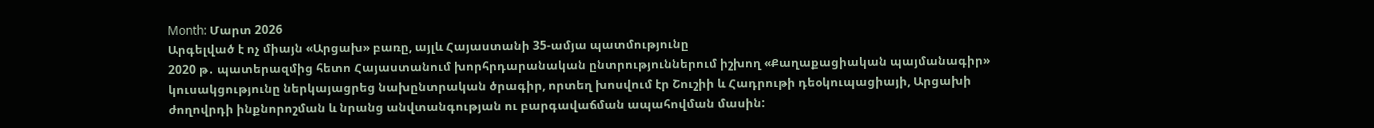Month: Մարտ 2026
Արգելված է ոչ միայն «Արցախ» բառը, այլև Հայաստանի 35-ամյա պատմությունը
2020 թ․ պատերազմից հետո Հայաստանում խորհրդարանական ընտրություններում իշխող «Քաղաքացիական պայմանագիր» կուսակցությունը ներկայացրեց նախընտրական ծրագիր, որտեղ խոսվում էր Շուշիի և Հադրութի դեօկուպացիայի, Արցախի ժողովրդի ինքնորոշման և նրանց անվտանգության ու բարգավաճման ապահովման մասին: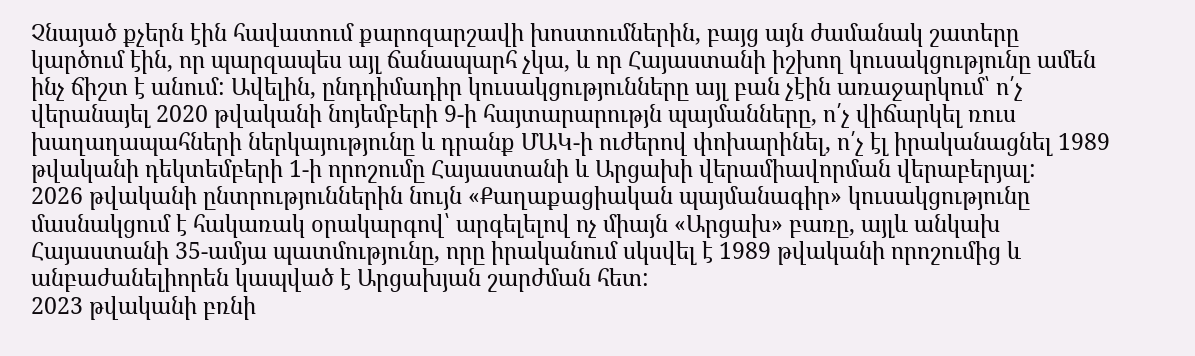Չնայած քչերն էին հավատում քարոզարշավի խոստումներին, բայց այն ժամանակ շատերը կարծում էին, որ պարզապես այլ ճանապարհ չկա, և որ Հայաստանի իշխող կուսակցությունը ամեն ինչ ճիշտ է անում: Ավելին, ընդդիմադիր կուսակցությունները այլ բան չէին առաջարկում՝ ո՛չ վերանայել 2020 թվականի նոյեմբերի 9-ի հայտարարությն պայմանները, ո՛չ վիճարկել ռուս խաղաղապահների ներկայությունը և դրանք ՄԱԿ-ի ուժերով փոխարինել, ո՛չ էլ իրականացնել 1989 թվականի դեկտեմբերի 1-ի որոշումը Հայաստանի և Արցախի վերամիավորման վերաբերյալ:
2026 թվականի ընտրություններին նույն «Քաղաքացիական պայմանագիր» կուսակցությունը մասնակցում է հակառակ օրակարգով՝ արգելելով ոչ միայն «Արցախ» բառը, այլև անկախ Հայաստանի 35-ամյա պատմությունը, որը իրականում սկսվել է 1989 թվականի որոշումից և անբաժանելիորեն կապված է Արցախյան շարժման հետ:
2023 թվականի բռնի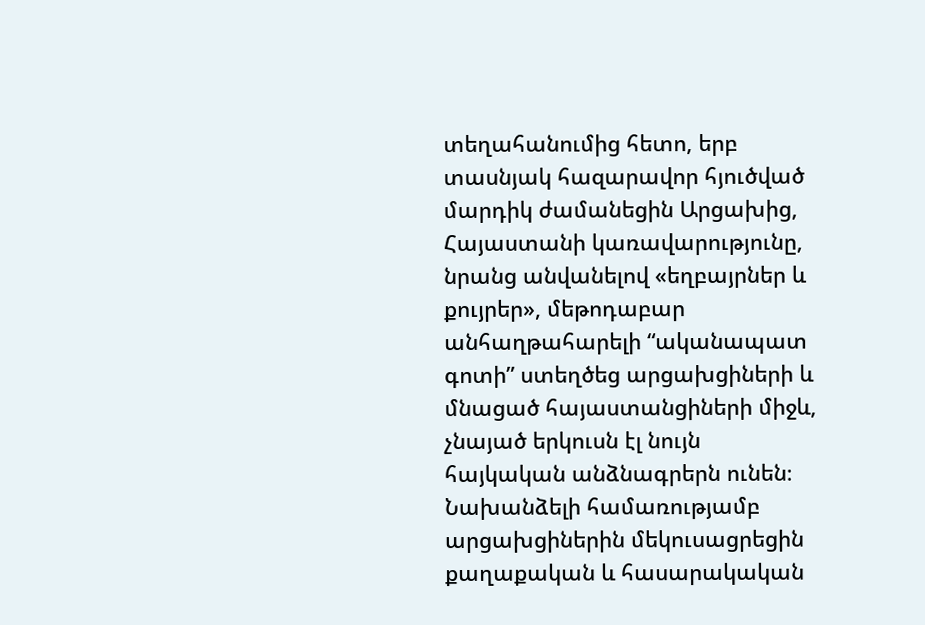տեղահանումից հետո, երբ տասնյակ հազարավոր հյուծված մարդիկ ժամանեցին Արցախից, Հայաստանի կառավարությունը, նրանց անվանելով «եղբայրներ և քույրեր», մեթոդաբար անհաղթահարելի “ականապատ գոտի” ստեղծեց արցախցիների և մնացած հայաստանցիների միջև, չնայած երկուսն էլ նույն հայկական անձնագրերն ունեն։ Նախանձելի համառությամբ արցախցիներին մեկուսացրեցին քաղաքական և հասարակական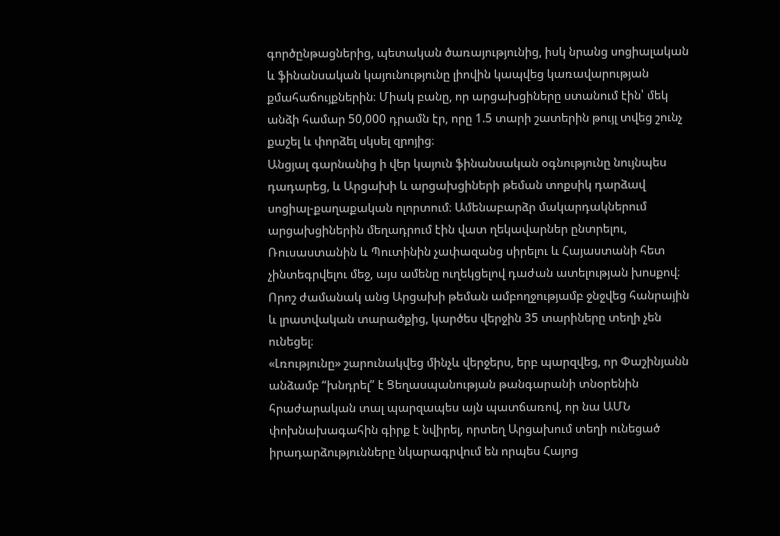գործընթացներից, պետական ծառայությունից, իսկ նրանց սոցիալական և ֆինանսական կայունությունը լիովին կապվեց կառավարության քմահաճույքներին։ Միակ բանը, որ արցախցիները ստանում էին՝ մեկ անձի համար 50,000 դրամն էր, որը 1.5 տարի շատերին թույլ տվեց շունչ քաշել և փորձել սկսել զրոյից։
Անցյալ գարնանից ի վեր կայուն ֆինանսական օգնությունը նույնպես դադարեց, և Արցախի և արցախցիների թեման տոքսիկ դարձավ սոցիալ-քաղաքական ոլորտում։ Ամենաբարձր մակարդակներում արցախցիներին մեղադրում էին վատ ղեկավարներ ընտրելու, Ռուսաստանին և Պուտինին չափազանց սիրելու և Հայաստանի հետ չինտեգրվելու մեջ, այս ամենը ուղեկցելով դաժան ատելության խոսքով։ Որոշ ժամանակ անց Արցախի թեման ամբողջությամբ ջնջվեց հանրային և լրատվական տարածքից, կարծես վերջին 35 տարիները տեղի չեն ունեցել։
«Լռությունը» շարունակվեց մինչև վերջերս, երբ պարզվեց, որ Փաշինյանն անձամբ “խնդրել” է Ցեղասպանության թանգարանի տնօրենին հրաժարական տալ պարզապես այն պատճառով, որ նա ԱՄՆ փոխնախագահին գիրք է նվիրել, որտեղ Արցախում տեղի ունեցած իրադարձությունները նկարագրվում են որպես Հայոց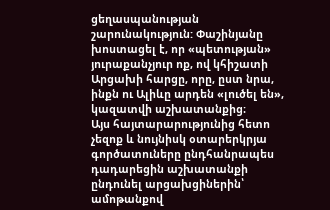ցեղասպանության շարունակություն: Փաշինյանը խոստացել է, որ «պետության» յուրաքանչյուր ոք, ով կհիշատի Արցախի հարցը, որը, ըստ նրա, ինքն ու Ալիևը արդեն «լուծել են», կազատվի աշխատանքից։
Այս հայտարարությունից հետո չեզոք և նույնիսկ օտարերկրյա գործատուները ընդհանրապես դադարեցին աշխատանքի ընդունել արցախցիներին՝ ամոթանքով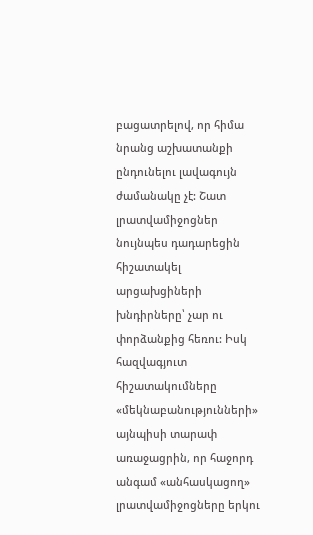բացատրելով, որ հիմա նրանց աշխատանքի ընդունելու լավագույն ժամանակը չէ: Շատ լրատվամիջոցներ նույնպես դադարեցին հիշատակել արցախցիների խնդիրները՝ չար ու փորձանքից հեռու: Իսկ հազվագյուտ հիշատակումները «մեկնաբանությունների» այնպիսի տարափ առաջացրին, որ հաջորդ անգամ «անհասկացող» լրատվամիջոցները երկու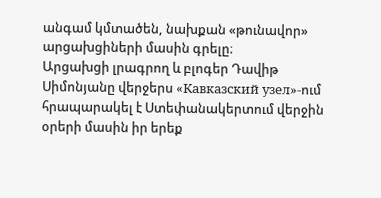անգամ կմտածեն, նախքան «թունավոր» արցախցիների մասին գրելը։
Արցախցի լրագրող և բլոգեր Դավիթ Սիմոնյանը վերջերս «Кавказский узел»-ում հրապարակել է Ստեփանակերտում վերջին օրերի մասին իր երեք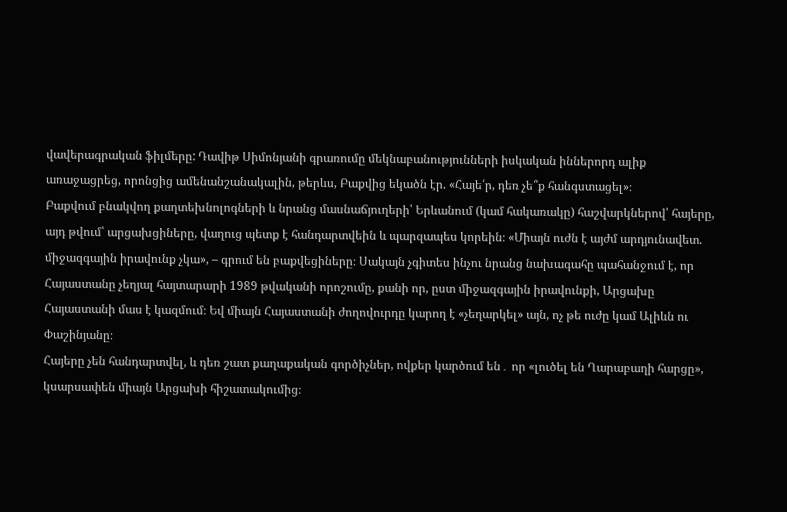վավերագրական ֆիլմերը: Դավիթ Սիմոնյանի գրառումը մեկնաբանությունների իսկական իններորդ ալիք առաջացրեց, որոնցից ամենանշանակալին, թերևս, Բաքվից եկածն էր. «Հայե՛ր, դեռ չե՞ք հանգստացել»։
Բաքվում բնակվող քաղտեխնոլոգների և նրանց մասնաճյուղերի՝ Երևանում (կամ հակառակը) հաշվարկներով՝ հայերը, այդ թվում՝ արցախցիները, վաղուց պետք է հանդարտվեին և պարզապես կորեին։ «Միայն ուժն է այժմ արդյունավետ. միջազգային իրավունք չկա», – գրում են բաքվեցիները։ Սակայն չգիտես ինչու նրանց նախագահը պահանջում է, որ Հայաստանը չեղյալ հայտարարի 1989 թվականի որոշումը, քանի որ, ըստ միջազգային իրավունքի, Արցախը Հայաստանի մաս է կազմում։ Եվ միայն Հայաստանի ժողովուրդը կարող է «չեղարկել» այն, ոչ թե ուժը կամ Ալիևն ու Փաշինյանը։
Հայերը չեն հանդարտվել, և դեռ շատ քաղաքական գործիչներ, ովքեր կարծում են․ որ «լուծել են Ղարաբաղի հարցը», կսարսափեն միայն Արցախի հիշատակումից։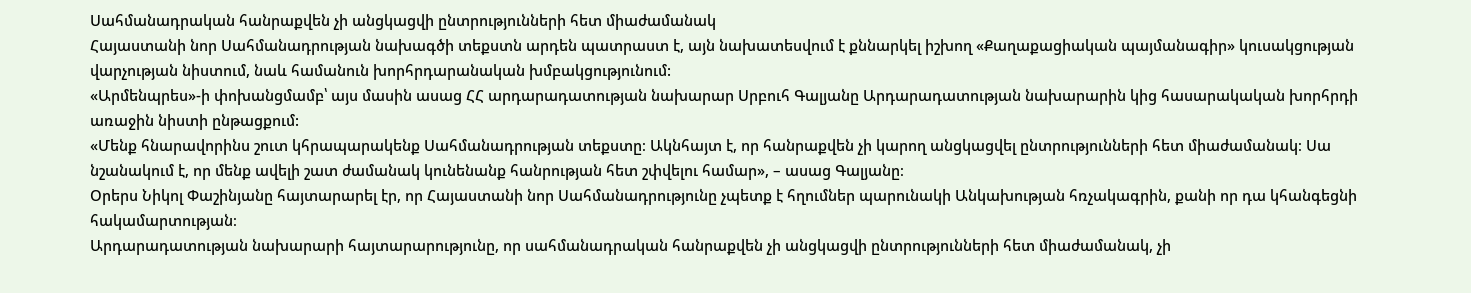Սահմանադրական հանրաքվեն չի անցկացվի ընտրությունների հետ միաժամանակ
Հայաստանի նոր Սահմանադրության նախագծի տեքստն արդեն պատրաստ է, այն նախատեսվում է քննարկել իշխող «Քաղաքացիական պայմանագիր» կուսակցության վարչության նիստում, նաև համանուն խորհրդարանական խմբակցությունում:
«Արմենպրես»-ի փոխանցմամբ՝ այս մասին ասաց ՀՀ արդարադատության նախարար Սրբուհ Գալյանը Արդարադատության նախարարին կից հասարակական խորհրդի առաջին նիստի ընթացքում:
«Մենք հնարավորինս շուտ կհրապարակենք Սահմանադրության տեքստը։ Ակնհայտ է, որ հանրաքվեն չի կարող անցկացվել ընտրությունների հետ միաժամանակ։ Սա նշանակում է, որ մենք ավելի շատ ժամանակ կունենանք հանրության հետ շփվելու համար», – ասաց Գալյանը։
Օրերս Նիկոլ Փաշինյանը հայտարարել էր, որ Հայաստանի նոր Սահմանադրությունը չպետք է հղումներ պարունակի Անկախության հռչակագրին, քանի որ դա կհանգեցնի հակամարտության։
Արդարադատության նախարարի հայտարարությունը, որ սահմանադրական հանրաքվեն չի անցկացվի ընտրությունների հետ միաժամանակ, չի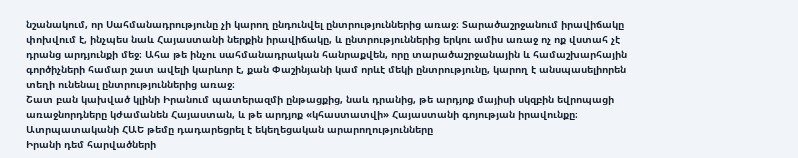նշանակում, որ Սահմանադրությունը չի կարող ընդունվել ընտրություններից առաջ։ Տարածաշրջանում իրավիճակը փոխվում է, ինչպես նաև Հայաստանի ներքին իրավիճակը, և ընտրություններից երկու ամիս առաջ ոչ ոք վստահ չէ դրանց արդյունքի մեջ։ Ահա թե ինչու սահմանադրական հանրաքվեն, որը տարածաշրջանային և համաշխարհային գործիչների համար շատ ավելի կարևոր է, քան Փաշինյանի կամ որևէ մեկի ընտրությունը, կարող է անսպասելիորեն տեղի ունենալ ընտրություններից առաջ։
Շատ բան կախված կլինի Իրանում պատերազմի ընթացքից, նաև դրանից, թե արդյոք մայիսի սկզբին եվրոպացի առաջնորդները կժամանեն Հայաստան, և թե արդյոք «կհաստատվի» Հայաստանի գոյության իրավունքը։
Ատրպատականի ՀԱԵ թեմը դադարեցրել է եկեղեցական արարողությունները
Իրանի դեմ հարվածների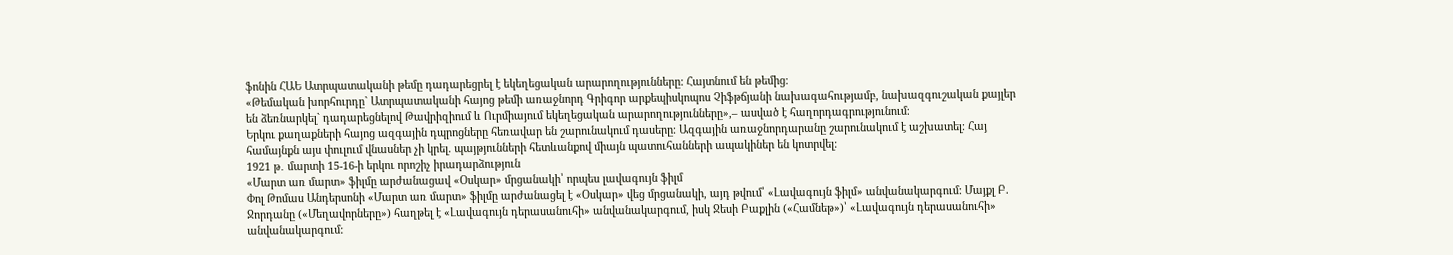ֆոնին ՀԱԵ Ատրպատականի թեմը դադարեցրել է եկեղեցական արարողությունները: Հայտնում են թեմից։
«Թեմական խորհուրդը` Ատրպատականի հայոց թեմի առաջնորդ Գրիգոր արքեպիսկոպոս Չիֆթճյանի նախագահությամբ, նախազգուշական քայլեր են ձեռնարկել` դադարեցնելով Թավրիզիում և Ուրմիայում եկեղեցական արարողությունները»,– ասված է հաղորդագրությունում։
Երկու քաղաքների հայոց ազգային դպրոցները հեռավար են շարունակում դասերը։ Ազգային առաջնորդարանը շարունակում է աշխատել։ Հայ համայնքն այս փուլում վնասներ չի կրել. պայթյունների հետևանքով միայն պատուհանների ապակիներ են կոտրվել։
1921 թ․ մարտի 15-16-ի երկու որոշիչ իրադարձություն
«Մարտ առ մարտ» ֆիլմը արժանացավ «Օսկար» մրցանակի՝ որպես լավագույն ֆիլմ
Փոլ Թոմաս Անդերսոնի «Մարտ առ մարտ» ֆիլմը արժանացել է «Օսկար» վեց մրցանակի, այդ թվում՝ «Լավագույն ֆիլմ» անվանակարգում: Մայքլ Բ. Ջորդանը («Մեղավորները») հաղթել է «Լավագույն դերասանուհի» անվանակարգում, իսկ Ջեսի Բաքլին («Համնեթ»)՝ «Լավագույն դերասանուհի» անվանակարգում: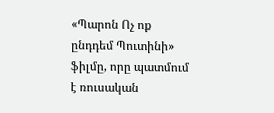«Պարոն Ոչ ոք ընդդեմ Պուտինի» ֆիլմը, որը պատմում է ռուսական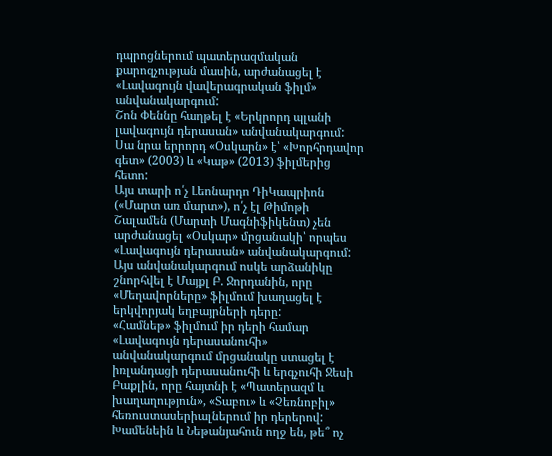դպրոցներում պատերազմական քարոզչության մասին, արժանացել է «Լավագույն վավերագրական ֆիլմ» անվանակարգում:
Շոն Փեննը հաղթել է «Երկրորդ պլանի լավագույն դերասան» անվանակարգում: Սա նրա երրորդ «Օսկարն» է՝ «Խորհրդավոր գետ» (2003) և «Կաթ» (2013) ֆիլմերից հետո:
Այս տարի ո՛չ Լեոնարդո ԴիԿապրիոն («Մարտ առ մարտ»), ո՛չ էլ Թիմոթի Շալամեն (Մարտի Մագնիֆիկենտ) չեն արժանացել «Օսկար» մրցանակի՝ որպես «Լավագույն դերասան» անվանակարգում:
Այս անվանակարգում ոսկե արձանիկը շնորհվել է Մայքլ Բ. Ջորդանին, որը «Մեղավորները» ֆիլմում խաղացել է երկվորյակ եղբայրների դերը:
«Համնեթ» ֆիլմում իր դերի համար «Լավագույն դերասանուհի» անվանակարգում մրցանակը ստացել է իռլանդացի դերասանուհի և երգչուհի Ջեսի Բաքլին, որը հայտնի է «Պատերազմ և խաղաղություն», «Տաբու» և «Չեռնոբիլ» հեռուստասերիալներում իր դերերով:
Խամենեին և Նեթանյահուն ողջ են, թե՞ ոչ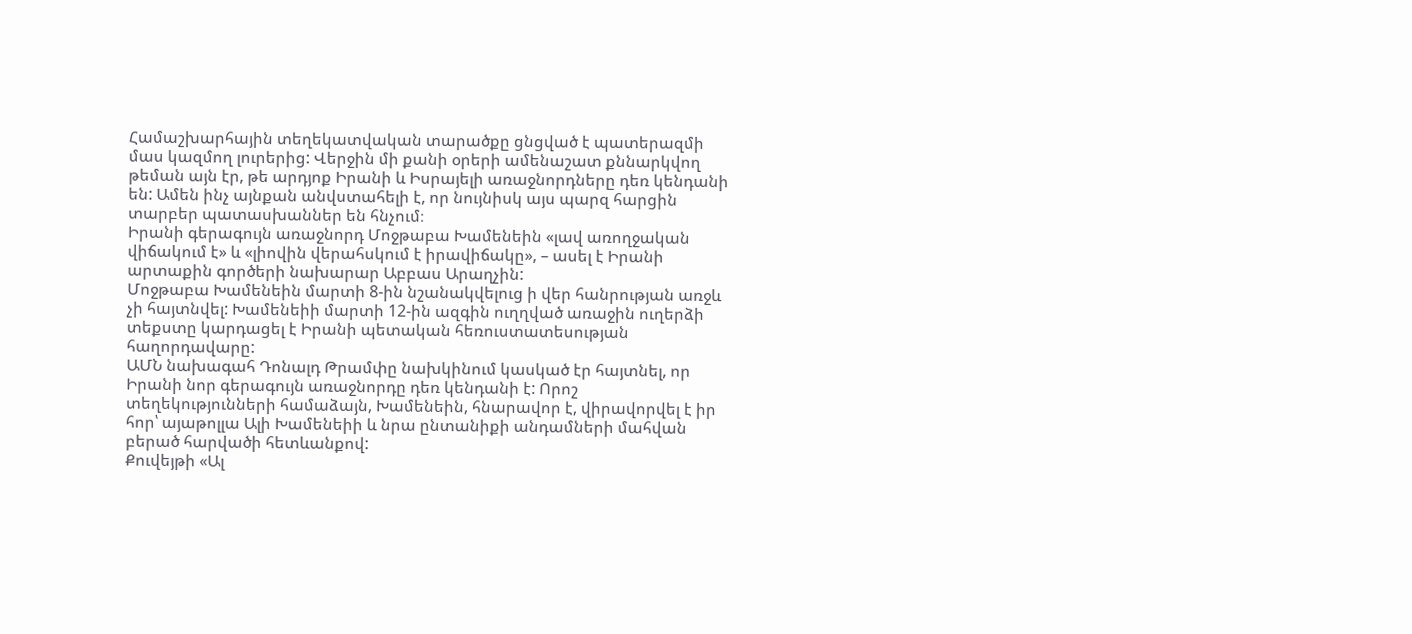Համաշխարհային տեղեկատվական տարածքը ցնցված է պատերազմի մաս կազմող լուրերից: Վերջին մի քանի օրերի ամենաշատ քննարկվող թեման այն էր, թե արդյոք Իրանի և Իսրայելի առաջնորդները դեռ կենդանի են: Ամեն ինչ այնքան անվստահելի է, որ նույնիսկ այս պարզ հարցին տարբեր պատասխաններ են հնչում։
Իրանի գերագույն առաջնորդ Մոջթաբա Խամենեին «լավ առողջական վիճակում է» և «լիովին վերահսկում է իրավիճակը», – ասել է Իրանի արտաքին գործերի նախարար Աբբաս Արաղչին:
Մոջթաբա Խամենեին մարտի 8-ին նշանակվելուց ի վեր հանրության առջև չի հայտնվել: Խամենեիի մարտի 12-ին ազգին ուղղված առաջին ուղերձի տեքստը կարդացել է Իրանի պետական հեռուստատեսության հաղորդավարը:
ԱՄՆ նախագահ Դոնալդ Թրամփը նախկինում կասկած էր հայտնել, որ Իրանի նոր գերագույն առաջնորդը դեռ կենդանի է: Որոշ տեղեկությունների համաձայն, Խամենեին, հնարավոր է, վիրավորվել է իր հոր՝ այաթոլլա Ալի Խամենեիի և նրա ընտանիքի անդամների մահվան բերած հարվածի հետևանքով:
Քուվեյթի «Ալ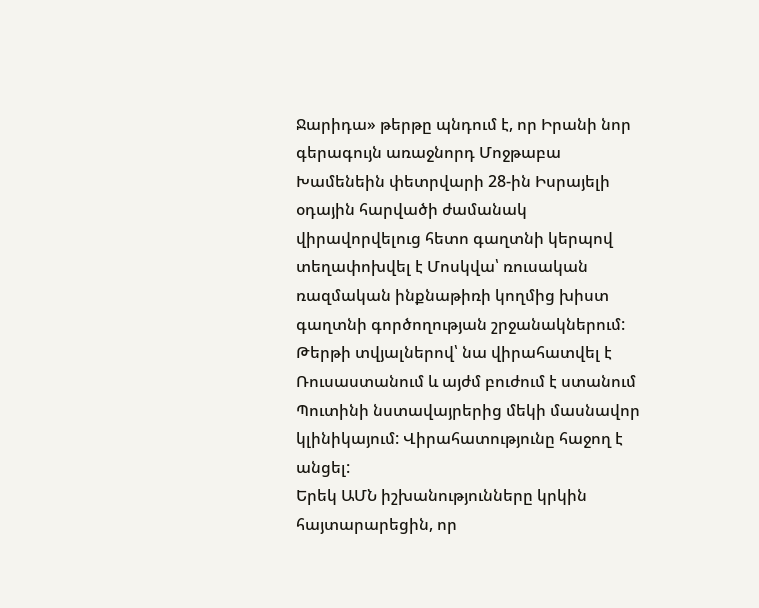Ջարիդա» թերթը պնդում է, որ Իրանի նոր գերագույն առաջնորդ Մոջթաբա Խամենեին փետրվարի 28-ին Իսրայելի օդային հարվածի ժամանակ վիրավորվելուց հետո գաղտնի կերպով տեղափոխվել է Մոսկվա՝ ռուսական ռազմական ինքնաթիռի կողմից խիստ գաղտնի գործողության շրջանակներում: Թերթի տվյալներով՝ նա վիրահատվել է Ռուսաստանում և այժմ բուժում է ստանում Պուտինի նստավայրերից մեկի մասնավոր կլինիկայում: Վիրահատությունը հաջող է անցել:
Երեկ ԱՄՆ իշխանությունները կրկին հայտարարեցին, որ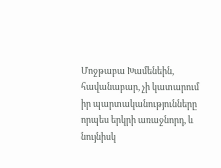Մոջթաբա Խամենեին, հավանաբար, չի կատարում իր պարտականությունները որպես երկրի առաջնորդ, և նույնիսկ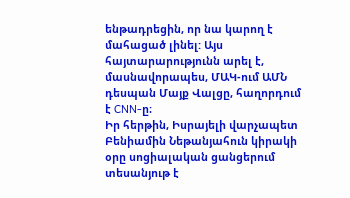ենթադրեցին, որ նա կարող է մահացած լինել: Այս հայտարարությունն արել է, մասնավորապես, ՄԱԿ-ում ԱՄՆ դեսպան Մայք Վալցը, հաղորդում է CNN-ը։
Իր հերթին, Իսրայելի վարչապետ Բենիամին Նեթանյահուն կիրակի օրը սոցիալական ցանցերում տեսանյութ է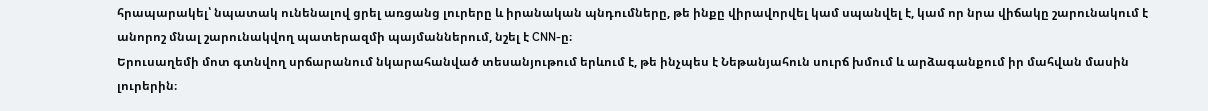հրապարակել՝ նպատակ ունենալով ցրել առցանց լուրերը և իրանական պնդումները, թե ինքը վիրավորվել կամ սպանվել է, կամ որ նրա վիճակը շարունակում է անորոշ մնալ շարունակվող պատերազմի պայմաններում, նշել է CNN-ը։
Երուսաղեմի մոտ գտնվող սրճարանում նկարահանված տեսանյութում երևում է, թե ինչպես է Նեթանյահուն սուրճ խմում և արձագանքում իր մահվան մասին լուրերին։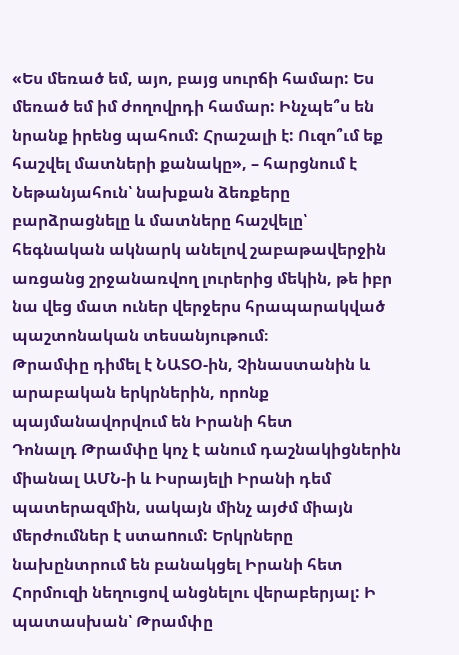«Ես մեռած եմ, այո, բայց սուրճի համար: Ես մեռած եմ իմ ժողովրդի համար: Ինչպե՞ս են նրանք իրենց պահում: Հրաշալի է: Ուզո՞ւմ եք հաշվել մատների քանակը», – հարցնում է Նեթանյահուն՝ նախքան ձեռքերը բարձրացնելը և մատները հաշվելը՝ հեգնական ակնարկ անելով շաբաթավերջին առցանց շրջանառվող լուրերից մեկին, թե իբր նա վեց մատ ուներ վերջերս հրապարակված պաշտոնական տեսանյութում։
Թրամփը դիմել է ՆԱՏՕ-ին, Չինաստանին և արաբական երկրներին, որոնք պայմանավորվում են Իրանի հետ
Դոնալդ Թրամփը կոչ է անում դաշնակիցներին միանալ ԱՄՆ-ի և Իսրայելի Իրանի դեմ պատերազմին, սակայն մինչ այժմ միայն մերժումներ է ստաnում: Երկրները նախընտրում են բանակցել Իրանի հետ Հորմուզի նեղուցով անցնելու վերաբերյալ: Ի պատասխան՝ Թրամփը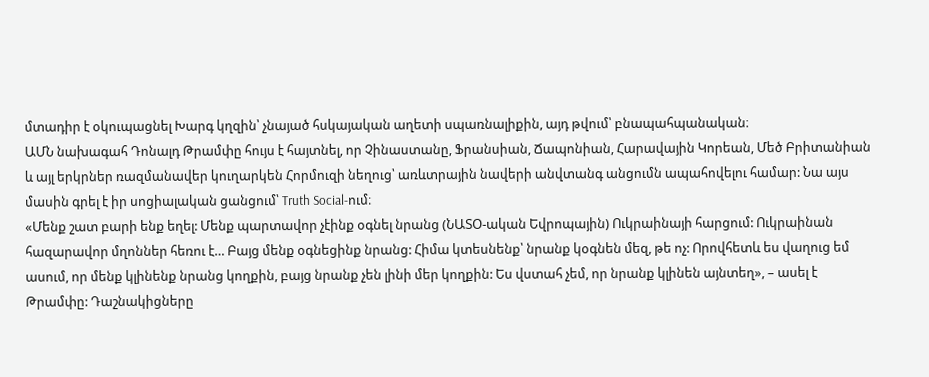մտադիր է օկուպացնել Խարգ կղզին՝ չնայած հսկայական աղետի սպառնալիքին, այդ թվում՝ բնապահպանական։
ԱՄՆ նախագահ Դոնալդ Թրամփը հույս է հայտնել, որ Չինաստանը, Ֆրանսիան, Ճապոնիան, Հարավային Կորեան, Մեծ Բրիտանիան և այլ երկրներ ռազմանավեր կուղարկեն Հորմուզի նեղուց՝ առևտրային նավերի անվտանգ անցումն ապահովելու համար: Նա այս մասին գրել է իր սոցիալական ցանցում՝ Truth Social-ում։
«Մենք շատ բարի ենք եղել: Մենք պարտավոր չէինք օգնել նրանց (ՆԱՏՕ-ական Եվրոպային) Ուկրաինայի հարցում: Ուկրաինան հազարավոր մղոններ հեռու է… Բայց մենք օգնեցինք նրանց: Հիմա կտեսնենք՝ նրանք կօգնեն մեզ, թե ոչ: Որովհետև ես վաղուց եմ ասում, որ մենք կլինենք նրանց կողքին, բայց նրանք չեն լինի մեր կողքին: Ես վստահ չեմ, որ նրանք կլինեն այնտեղ», – ասել է Թրամփը: Դաշնակիցները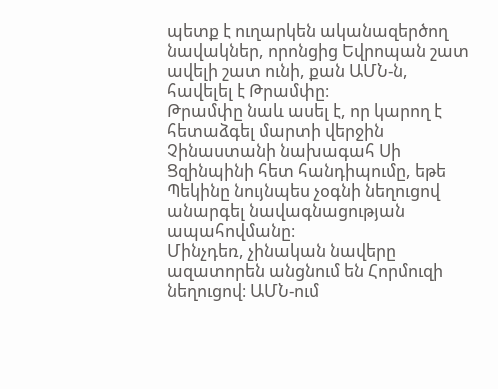պետք է ուղարկեն ականազերծող նավակներ, որոնցից Եվրոպան շատ ավելի շատ ունի, քան ԱՄՆ-ն, հավելել է Թրամփը։
Թրամփը նաև ասել է, որ կարող է հետաձգել մարտի վերջին Չինաստանի նախագահ Սի Ցզինպինի հետ հանդիպումը, եթե Պեկինը նույնպես չօգնի նեղուցով անարգել նավագնացության ապահովմանը։
Մինչդեռ, չինական նավերը ազատորեն անցնում են Հորմուզի նեղուցով։ ԱՄՆ-ում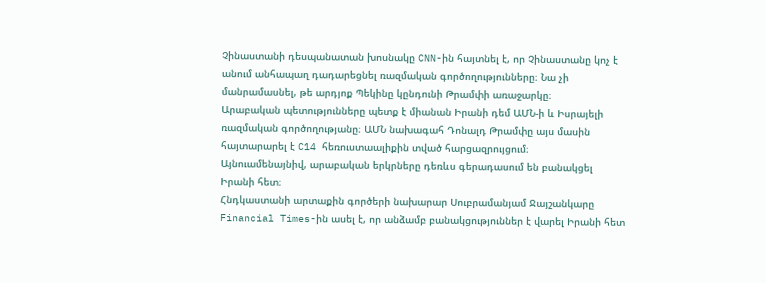Չինաստանի դեսպանատան խոսնակը CNN-ին հայտնել է, որ Չինաստանը կոչ է անում անհապաղ դադարեցնել ռազմական գործողությունները։ Նա չի մանրամասնել, թե արդյոք Պեկինը կընդունի Թրամփի առաջարկը։
Արաբական պետությունները պետք է միանան Իրանի դեմ ԱՄՆ-ի և Իսրայելի ռազմական գործողությանը։ ԱՄՆ նախագահ Դոնալդ Թրամփը այս մասին հայտարարել է C14 հեռուստաալիքին տված հարցազրույցում։
Այնուամենայնիվ, արաբական երկրները դեռևս գերադասում են բանակցել Իրանի հետ։
Հնդկաստանի արտաքին գործերի նախարար Սուբրամանյամ Ջայշանկարը Financial Times-ին ասել է, որ անձամբ բանակցություններ է վարել Իրանի հետ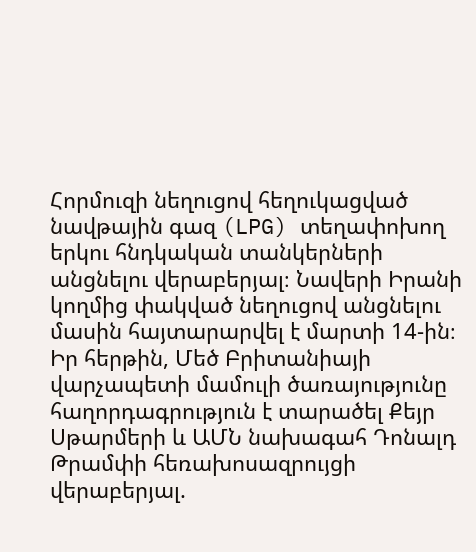Հորմուզի նեղուցով հեղուկացված նավթային գազ (LPG) տեղափոխող երկու հնդկական տանկերների անցնելու վերաբերյալ։ Նավերի Իրանի կողմից փակված նեղուցով անցնելու մասին հայտարարվել է մարտի 14-ին։
Իր հերթին, Մեծ Բրիտանիայի վարչապետի մամուլի ծառայությունը հաղորդագրություն է տարածել Քեյր Սթարմերի և ԱՄՆ նախագահ Դոնալդ Թրամփի հեռախոսազրույցի վերաբերյալ.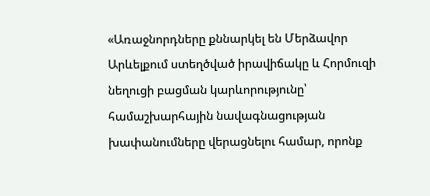«Առաջնորդները քննարկել են Մերձավոր Արևելքում ստեղծված իրավիճակը և Հորմուզի նեղուցի բացման կարևորությունը՝ համաշխարհային նավագնացության խափանումները վերացնելու համար, որոնք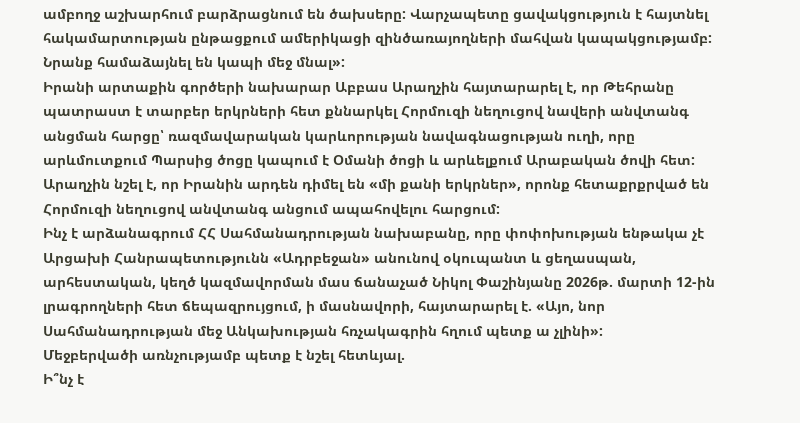ամբողջ աշխարհում բարձրացնում են ծախսերը: Վարչապետը ցավակցություն է հայտնել հակամարտության ընթացքում ամերիկացի զինծառայողների մահվան կապակցությամբ: Նրանք համաձայնել են կապի մեջ մնալ»:
Իրանի արտաքին գործերի նախարար Աբբաս Արաղչին հայտարարել է, որ Թեհրանը պատրաստ է տարբեր երկրների հետ քննարկել Հորմուզի նեղուցով նավերի անվտանգ անցման հարցը՝ ռազմավարական կարևորության նավագնացության ուղի, որը արևմուտքում Պարսից ծոցը կապում է Օմանի ծոցի և արևելքում Արաբական ծովի հետ:
Արաղչին նշել է, որ Իրանին արդեն դիմել են «մի քանի երկրներ», որոնք հետաքրքրված են Հորմուզի նեղուցով անվտանգ անցում ապահովելու հարցում:
Ինչ է արձանագրում ՀՀ Սահմանադրության նախաբանը, որը փոփոխության ենթակա չէ
Արցախի Հանրապետությունն «Ադրբեջան» անունով օկուպանտ և ցեղասպան, արհեստական, կեղծ կազմավորման մաս ճանաչած Նիկոլ Փաշինյանը 2026թ. մարտի 12-ին լրագրողների հետ ճեպազրույցում, ի մասնավորի, հայտարարել է. «Այո, նոր Սահմանադրության մեջ Անկախության հռչակագրին հղում պետք ա չլինի»:
Մեջբերվածի առնչությամբ պետք է նշել հետևյալ.
Ի՞նչ է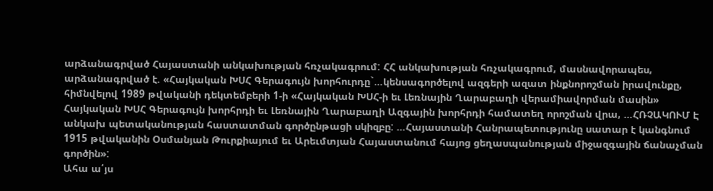արձանագրված Հայաստանի անկախության հռչակագրում: ՀՀ անկախության հռչակագրում, մասնավորապես, արձանագրված է. «Հայկական ԽՍՀ Գերագույն խորհուրդը`…կենսագործելով ազգերի ազատ ինքնորոշման իրավունքը, հիմնվելով 1989 թվականի դեկտեմբերի 1-ի «Հայկական ԽՍՀ-ի եւ Լեռնային Ղարաբաղի վերամիավորման մասին» Հայկական ԽՍՀ Գերագույն խորհրդի եւ Լեռնային Ղարաբաղի Ազգային խորհրդի համատեղ որոշման վրա, …ՀՌՉԱԿՈՒՄ Է անկախ պետականության հաստատման գործընթացի սկիզբը: …Հայաստանի Հանրապետությունը սատար է կանգնում 1915 թվականին Օսմանյան Թուրքիայում եւ Արեւմտյան Հայաստանում հայոց ցեղասպանության միջազգային ճանաչման գործին»:
Ահա ա՛յս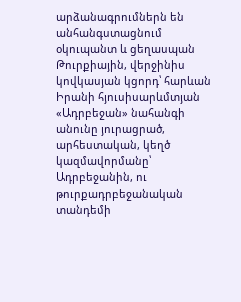արձանագրումներն են անհանգստացնում օկուպանտ և ցեղասպան Թուրքիային, վերջինիս կովկասյան կցորդ՝ հարևան Իրանի հյուսիսարևմտյան «Ադրբեջան» նահանգի անունը յուրացրած, արհեստական, կեղծ կազմավորմանը՝ Ադրբեջանին, ու թուրքադրբեջանական տանդեմի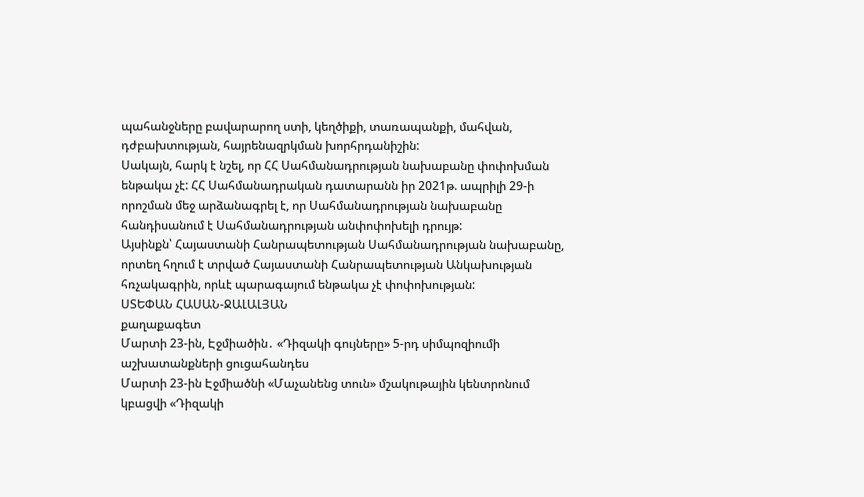պահանջները բավարարող ստի, կեղծիքի, տառապանքի, մահվան, դժբախտության, հայրենազրկման խորհրդանիշին:
Սակայն, հարկ է նշել, որ ՀՀ Սահմանադրության նախաբանը փոփոխման ենթակա չէ: ՀՀ Սահմանադրական դատարանն իր 2021թ. ապրիլի 29-ի որոշման մեջ արձանագրել է, որ Սահմանադրության նախաբանը հանդիսանում է Սահմանադրության անփոփոխելի դրույթ:
Այսինքն՝ Հայաստանի Հանրապետության Սահմանադրության նախաբանը, որտեղ հղում է տրված Հայաստանի Հանրապետության Անկախության հռչակագրին, որևէ պարագայում ենթակա չէ փոփոխության:
ՍՏԵՓԱՆ ՀԱՍԱՆ-ՋԱԼԱԼՅԱՆ
քաղաքագետ
Մարտի 23-ին, Էջմիածին․ «Դիզակի գույները» 5-րդ սիմպոզիումի աշխատանքների ցուցահանդես
Մարտի 23-ին Էջմիածնի «Մաչանենց տուն» մշակութային կենտրոնում կբացվի «Դիզակի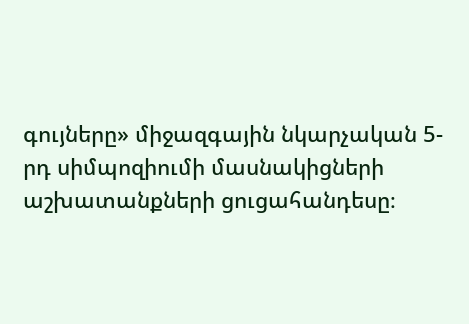գույները» միջազգային նկարչական 5-րդ սիմպոզիումի մասնակիցների աշխատանքների ցուցահանդեսը։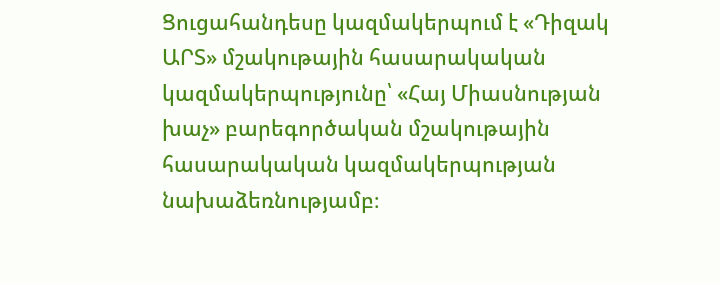Ցուցահանդեսը կազմակերպում է «Դիզակ ԱՐՏ» մշակութային հասարակական կազմակերպությունը՝ «Հայ Միասնության խաչ» բարեգործական մշակութային հասարակական կազմակերպության նախաձեռնությամբ։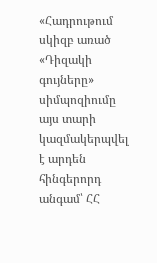«Հադրութում սկիզբ առած «Դիզակի գույները» սիմպոզիումը այս տարի կազմակերպվել է արդեն հինգերորդ անգամ՝ ՀՀ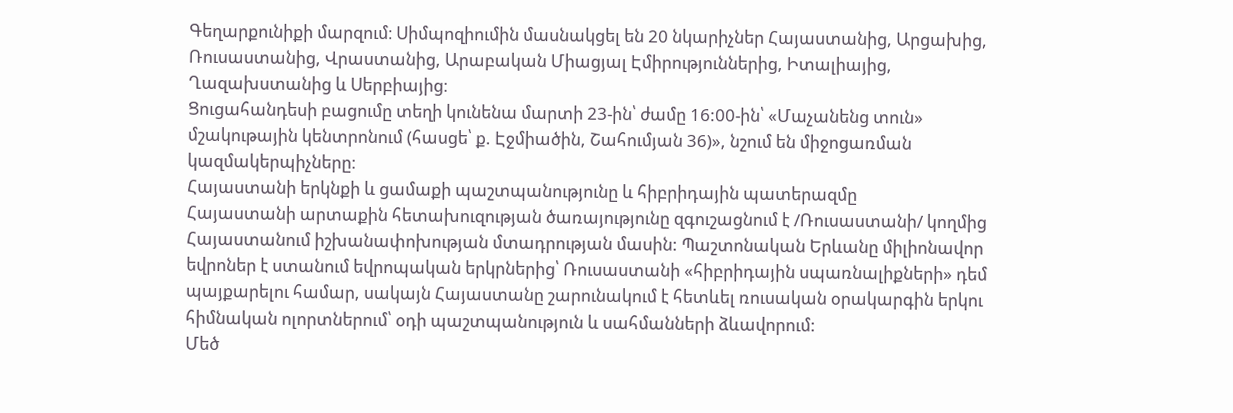Գեղարքունիքի մարզում։ Սիմպոզիումին մասնակցել են 20 նկարիչներ Հայաստանից, Արցախից, Ռուսաստանից, Վրաստանից, Արաբական Միացյալ Էմիրություններից, Իտալիայից, Ղազախստանից և Սերբիայից։
Ցուցահանդեսի բացումը տեղի կունենա մարտի 23-ին՝ ժամը 16:00-ին՝ «Մաչանենց տուն» մշակութային կենտրոնում (հասցե՝ ք. Էջմիածին, Շահումյան 36)», նշում են միջոցառման կազմակերպիչները։
Հայաստանի երկնքի և ցամաքի պաշտպանությունը և հիբրիդային պատերազմը
Հայաստանի արտաքին հետախուզության ծառայությունը զգուշացնում է /Ռուսաստանի/ կողմից Հայաստանում իշխանափոխության մտադրության մասին: Պաշտոնական Երևանը միլիոնավոր եվրոներ է ստանում եվրոպական երկրներից՝ Ռուսաստանի «հիբրիդային սպառնալիքների» դեմ պայքարելու համար, սակայն Հայաստանը շարունակում է հետևել ռուսական օրակարգին երկու հիմնական ոլորտներում՝ օդի պաշտպանություն և սահմանների ձևավորում:
Մեծ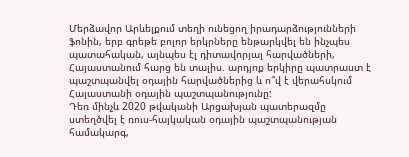Մերձավոր Արևելքում տեղի ունեցող իրադարձությունների ֆոնին, երբ գրեթե բոլոր երկրները ենթարկվել են ինչպես պատահական, այնպես էլ դիտավորյալ հարվածների, Հայաստանում հարց են տալիս. արդյոք երկիրը պատրաստ է պաշտպանվել օդային հարվածներից և ո՞վ է վերահսկում Հայաստանի օդային պաշտպանությունը:
Դեռ մինչև 2020 թվականի Արցախյան պատերազմը ստեղծվել է ռուս-հայկական օդային պաշտպանության համակարգ,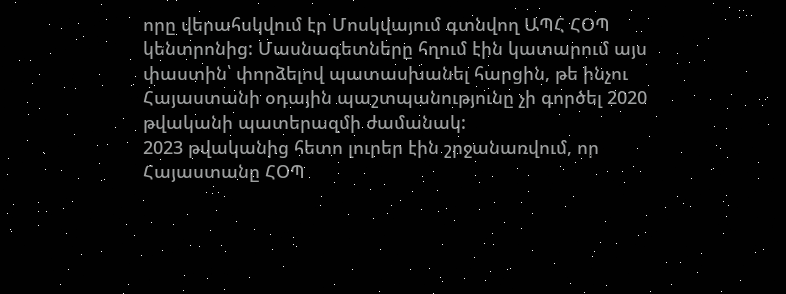որը վերահսկվում էր Մոսկվայում գտնվող ԱՊՀ ՀՕՊ կենտրոնից: Մասնագետները հղում էին կատարում այս փաստին՝ փորձելով պատասխանել հարցին, թե ինչու Հայաստանի օդային պաշտպանությունը չի գործել 2020 թվականի պատերազմի ժամանակ:
2023 թվականից հետո լուրեր էին շրջանառվում, որ Հայաստանը ՀՕՊ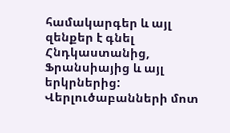համակարգեր և այլ զենքեր է գնել Հնդկաստանից, Ֆրանսիայից և այլ երկրներից: Վերլուծաբանների մոտ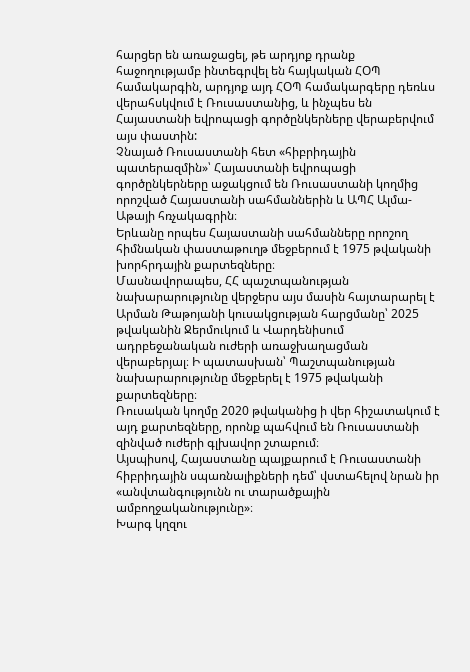հարցեր են առաջացել, թե արդյոք դրանք հաջողությամբ ինտեգրվել են հայկական ՀՕՊ համակարգին, արդյոք այդ ՀՕՊ համակարգերը դեռևս վերահսկվում է Ռուսաստանից, և ինչպես են Հայաստանի եվրոպացի գործընկերները վերաբերվում այս փաստին:
Չնայած Ռուսաստանի հետ «հիբրիդային պատերազմին»՝ Հայաստանի եվրոպացի գործընկերները աջակցում են Ռուսաստանի կողմից որոշված Հայաստանի սահմաններին և ԱՊՀ Ալմա-Աթայի հռչակագրին։
Երևանը որպես Հայաստանի սահմանները որոշող հիմնական փաստաթուղթ մեջբերում է 1975 թվականի խորհրդային քարտեզները։
Մասնավորապես, ՀՀ պաշտպանության նախարարությունը վերջերս այս մասին հայտարարել է Արման Թաթոյանի կուսակցության հարցմանը՝ 2025 թվականին Ջերմուկում և Վարդենիսում ադրբեջանական ուժերի առաջխաղացման վերաբերյալ։ Ի պատասխան՝ Պաշտպանության նախարարությունը մեջբերել է 1975 թվականի քարտեզները։
Ռուսական կողմը 2020 թվականից ի վեր հիշատակում է այդ քարտեզները, որոնք պահվում են Ռուսաստանի զինված ուժերի գլխավոր շտաբում։
Այսպիսով, Հայաստանը պայքարում է Ռուսաստանի հիբրիդային սպառնալիքների դեմ՝ վստահելով նրան իր «անվտանգությունն ու տարածքային ամբողջականությունը»։
Խարգ կղզու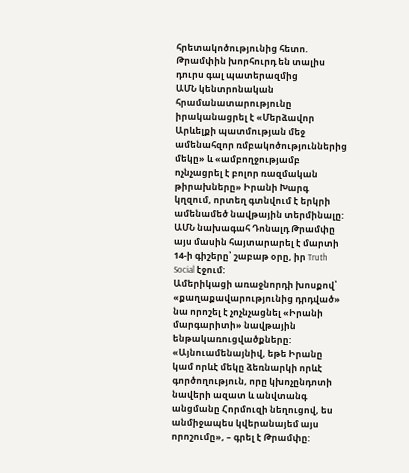հրետակոծությունից հետո. Թրամփին խորհուրդ են տալիս դուրս գալ պատերազմից
ԱՄՆ կենտրոնական հրամանատարությունը իրականացրել է «Մերձավոր Արևելքի պատմության մեջ ամենահզոր ռմբակոծություններից մեկը» և «ամբողջությամբ ոչնչացրել է բոլոր ռազմական թիրախները» Իրանի Խարգ կղզում, որտեղ գտնվում է երկրի ամենամեծ նավթային տերմինալը: ԱՄՆ նախագահ Դոնալդ Թրամփը այս մասին հայտարարել է մարտի 14-ի գիշերը՝ շաբաթ օրը, իր Truth Social էջում:
Ամերիկացի առաջնորդի խոսքով՝ «քաղաքավարությունից դրդված» նա որոշել է չոչնչացնել «Իրանի մարգարիտի» նավթային ենթակառուցվածքները: «Այնուամենայնիվ, եթե Իրանը կամ որևէ մեկը ձեռնարկի որևէ գործողություն, որը կխոչընդոտի նավերի ազատ և անվտանգ անցմանը Հորմուզի նեղուցով, ես անմիջապես կվերանայեմ այս որոշումը», – գրել է Թրամփը: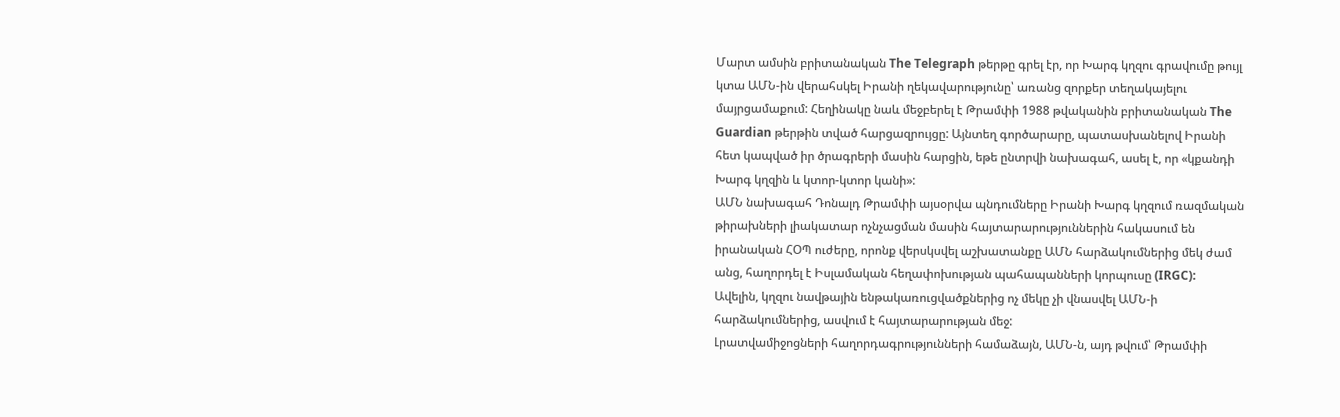Մարտ ամսին բրիտանական The Telegraph թերթը գրել էր, որ Խարգ կղզու գրավումը թույլ կտա ԱՄՆ-ին վերահսկել Իրանի ղեկավարությունը՝ առանց զորքեր տեղակայելու մայրցամաքում: Հեղինակը նաև մեջբերել է Թրամփի 1988 թվականին բրիտանական The Guardian թերթին տված հարցազրույցը: Այնտեղ գործարարը, պատասխանելով Իրանի հետ կապված իր ծրագրերի մասին հարցին, եթե ընտրվի նախագահ, ասել է, որ «կքանդի Խարգ կղզին և կտոր-կտոր կանի»:
ԱՄՆ նախագահ Դոնալդ Թրամփի այսօրվա պնդումները Իրանի Խարգ կղզում ռազմական թիրախների լիակատար ոչնչացման մասին հայտարարություններին հակասում են իրանական ՀՕՊ ուժերը, որոնք վերսկսվել աշխատանքը ԱՄՆ հարձակումներից մեկ ժամ անց, հաղորդել է Իսլամական հեղափոխության պահապանների կորպուսը (IRGC):
Ավելին, կղզու նավթային ենթակառուցվածքներից ոչ մեկը չի վնասվել ԱՄՆ-ի հարձակումներից, ասվում է հայտարարության մեջ:
Լրատվամիջոցների հաղորդագրությունների համաձայն, ԱՄՆ-ն, այդ թվում՝ Թրամփի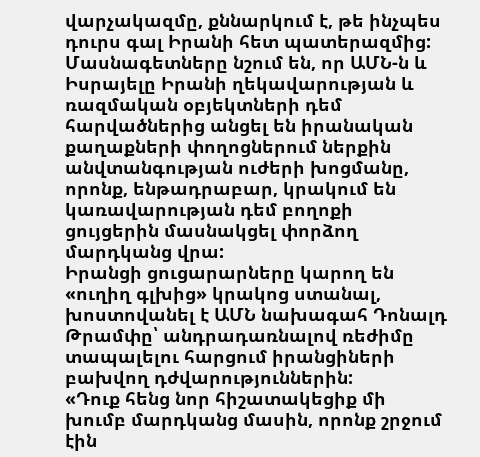վարչակազմը, քննարկում է, թե ինչպես դուրս գալ Իրանի հետ պատերազմից: Մասնագետները նշում են, որ ԱՄՆ-ն և Իսրայելը Իրանի ղեկավարության և ռազմական օբյեկտների դեմ հարվածներից անցել են իրանական քաղաքների փողոցներում ներքին անվտանգության ուժերի խոցմանը, որոնք, ենթադրաբար, կրակում են կառավարության դեմ բողոքի ցույցերին մասնակցել փորձող մարդկանց վրա:
Իրանցի ցուցարարները կարող են «ուղիղ գլխից» կրակոց ստանալ, խոստովանել է ԱՄՆ նախագահ Դոնալդ Թրամփը՝ անդրադառնալով ռեժիմը տապալելու հարցում իրանցիների բախվող դժվարություններին:
«Դուք հենց նոր հիշատակեցիք մի խումբ մարդկանց մասին, որոնք շրջում էին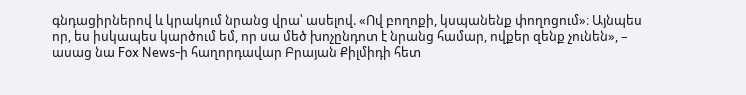գնդացիրներով և կրակում նրանց վրա՝ ասելով. «Ով բողոքի, կսպանենք փողոցում»։ Այնպես որ, ես իսկապես կարծում եմ, որ սա մեծ խոչընդոտ է նրանց համար, ովքեր զենք չունեն», – ասաց նա Fox News-ի հաղորդավար Բրայան Քիլմիդի հետ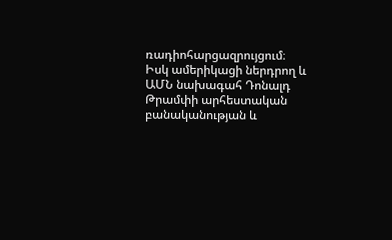ռադիոհարցազրույցում։
Իսկ ամերիկացի ներդրող և ԱՄՆ նախագահ Դոնալդ Թրամփի արհեստական բանականության և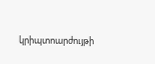կրիպտոարժույթի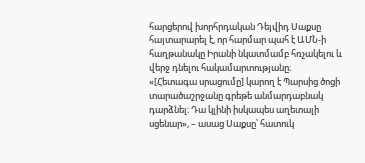հարցերով խորհրդական Դեյվիդ Սաքսը հայտարարել է, որ հարմար պահ է ԱՄՆ-ի հաղթանակը Իրանի նկատմամբ հռչակելու և վերջ դնելու հակամարտությանը։
«[Հետագա սրացումը] կարող է Պարսից ծոցի տարածաշրջանը գրեթե անմարդաբնակ դարձնել։ Դա կլինի իսկապես աղետալի սցենար», – ասաց Սաքսը՝ հատուկ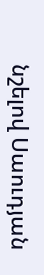նշելով Սաուդյան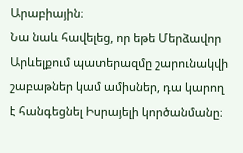Արաբիային։
Նա նաև հավելեց, որ եթե Մերձավոր Արևելքում պատերազմը շարունակվի շաբաթներ կամ ամիսներ, դա կարող է հանգեցնել Իսրայելի կործանմանը։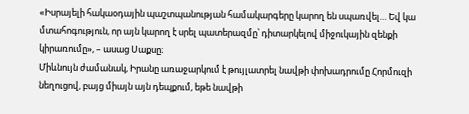«Իսրայելի հակաօդային պաշտպանության համակարգերը կարող են սպառվել… Եվ կա մտահոգություն, որ այն կարող է սրել պատերազմը՝ դիտարկելով միջուկային զենքի կիրառումը», – ասաց Սաքսը։
Միևնույն ժամանակ, Իրանը առաջարկում է թույլատրել նավթի փոխադրումը Հորմուզի նեղուցով, բայց միայն այն դեպքում, եթե նավթի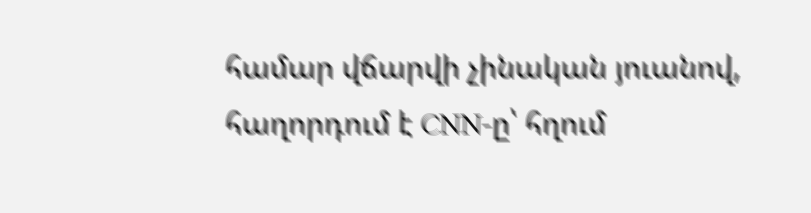համար վճարվի չինական յուանով, հաղորդում է CNN-ը՝ հղում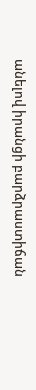անելով իրանցի բարձրաստիճան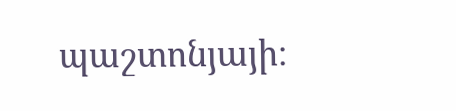պաշտոնյայի։